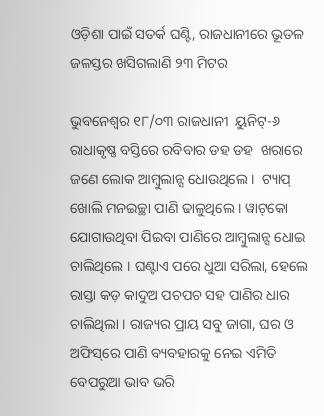ଓଡ଼ିଶା ପାଇଁ ସତର୍କ ଘଣ୍ଟି, ରାଜଧାନୀରେ ଭୂତଳ ଜଳସ୍ତର ଖସିଗଲାଣି ୨୩ ମିଟର

ଭୁବନେଶ୍ୱର ୧୮/୦୩ ରାଜଧାନୀ  ୟୁନିଟ୍‌-୬ ରାଧାକୃଷ୍ଣ ବସ୍ତିରେ ରବିବାର ଡହ ଡହ  ଖରାରେ ଜଣେ ଲୋକ ଆମ୍ବୁଲାନ୍ସ ଧୋଉଥିଲେ ।  ଟ୍ୟାପ୍‌ ଖୋଲି ମନଇଚ୍ଛା ପାଣି ଢାଳୁଥିଲେ । ୱାଟ୍‌କୋ  ଯୋଗାଉଥିବା ପିଇବା ପାଣିରେ ଆମ୍ବୁଲାନ୍ସ ଧୋଇ  ଚାଲିଥିଲେ । ଘଣ୍ଟାଏ ପରେ ଧୁଆ ସରିଲା, ହେଲେ  ରାସ୍ତା କଡ଼ କାଦୁଅ ପଚପଚ ସହ ପାଣିର ଧାର  ଚାଲିଥିଲା । ରାଜ୍ୟର ପ୍ରାୟ ସବୁ ଜାଗା, ଘର ଓ  ଅଫିସ୍‌ରେ ପାଣି ବ୍ୟବହାରକୁ ନେଇ ଏମିତି  ବେପରୁଆ ଭାବ ଭରି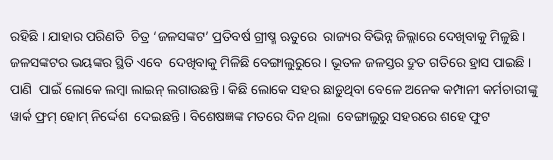ରହିଛି । ଯାହାର ପରିଣତି  ଚିତ୍ର ‘ଜଳସଙ୍କଟ’ ପ୍ରତିବର୍ଷ ଗ୍ରୀଷ୍ମ ଋତୁରେ  ରାଜ୍ୟର ବିଭିନ୍ନ ଜିଲ୍ଲାରେ ଦେଖିବାକୁ ମିଳୁଛି ।  ଜଳସଙ୍କଟର ଭୟଙ୍କର ସ୍ଥିତି ଏବେ  ଦେଖିବାକୁ ମିଳିଛି ବେଙ୍ଗାଲୁରୁରେ । ଭୂତଳ ଜଳସ୍ତର ଦ୍ରୁତ ଗତିରେ ହ୍ରାସ ପାଇଛି । ପାଣି  ପାଇଁ ଲୋକେ ଲମ୍ବା ଲାଇନ୍‌ ଲଗାଉଛନ୍ତି । କିଛି ଲୋକେ ସହର ଛାଡ଼ୁଥିବା ବେଳେ ଅନେକ କମ୍ପାନୀ କର୍ମଚାରୀଙ୍କୁ ୱାର୍କ ଫ୍ରମ୍‌ ହୋମ୍‌ ନିର୍ଦ୍ଦେଶ  ଦେଇଛନ୍ତି । ବିଶେଷଜ୍ଞଙ୍କ ମତରେ ଦିନ ଥିଲା  ବେଙ୍ଗାଲୁରୁ ସହରରେ ଶହେ ଫୁଟ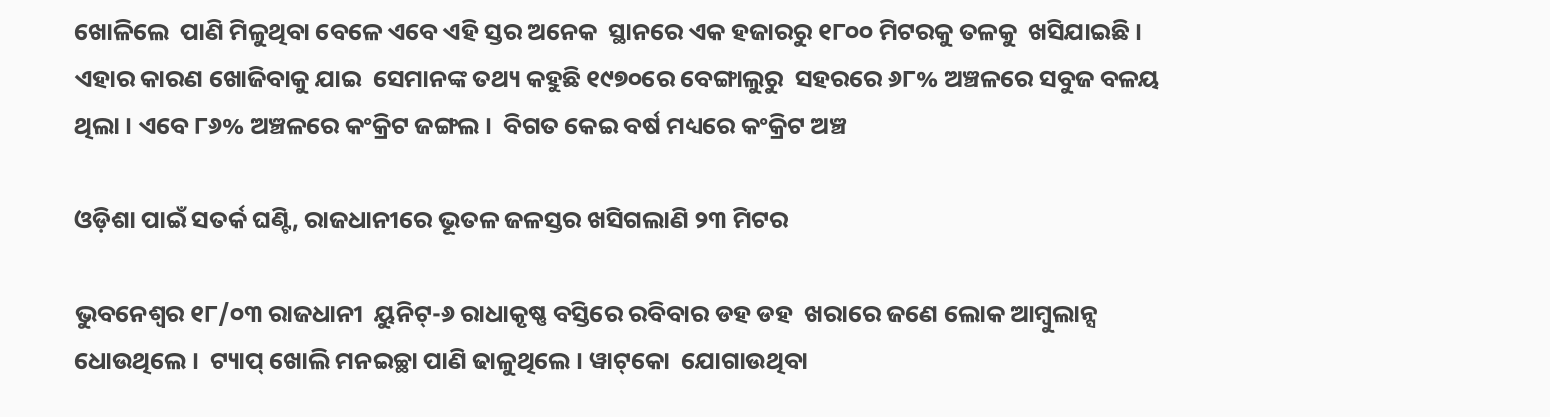ଖୋଳିଲେ  ପାଣି ମିଳୁଥିବା ବେଳେ ଏବେ ଏହି ସ୍ତର ଅନେକ  ସ୍ଥାନରେ ଏକ ହଜାରରୁ ୧୮୦୦ ମିଟରକୁ ତଳକୁ  ଖସିଯାଇଛି । ଏହାର କାରଣ ଖୋଜିବାକୁ ଯାଇ  ସେମାନଙ୍କ ତଥ୍ୟ କହୁଛି ୧୯୭୦ରେ ବେଙ୍ଗାଲୁରୁ  ସହରରେ ୬୮% ଅଞ୍ଚଳରେ ସବୁଜ ବଳୟ  ଥିଲା । ଏବେ ୮୬% ଅଞ୍ଚଳରେ କଂକ୍ରିଟ ଜଙ୍ଗଲ ।  ବିଗତ କେଇ ବର୍ଷ ମଧ୍ୟରେ କଂକ୍ରିଟ ଅଞ୍ଚ

ଓଡ଼ିଶା ପାଇଁ ସତର୍କ ଘଣ୍ଟି, ରାଜଧାନୀରେ ଭୂତଳ ଜଳସ୍ତର ଖସିଗଲାଣି ୨୩ ମିଟର

ଭୁବନେଶ୍ୱର ୧୮/୦୩ ରାଜଧାନୀ  ୟୁନିଟ୍‌-୬ ରାଧାକୃଷ୍ଣ ବସ୍ତିରେ ରବିବାର ଡହ ଡହ  ଖରାରେ ଜଣେ ଲୋକ ଆମ୍ବୁଲାନ୍ସ ଧୋଉଥିଲେ ।  ଟ୍ୟାପ୍‌ ଖୋଲି ମନଇଚ୍ଛା ପାଣି ଢାଳୁଥିଲେ । ୱାଟ୍‌କୋ  ଯୋଗାଉଥିବା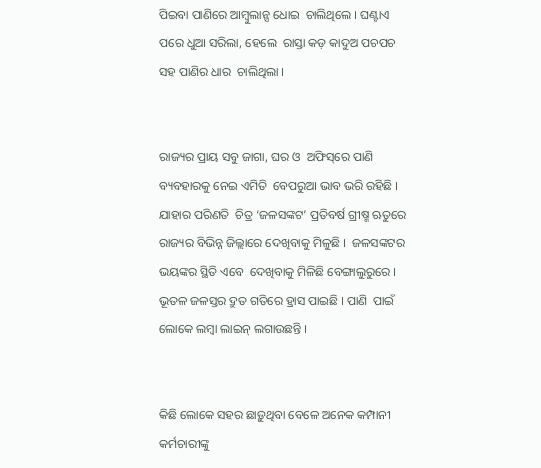ପିଇବା ପାଣିରେ ଆମ୍ବୁଲାନ୍ସ ଧୋଇ  ଚାଲିଥିଲେ । ଘଣ୍ଟାଏ ପରେ ଧୁଆ ସରିଲା, ହେଲେ  ରାସ୍ତା କଡ଼ କାଦୁଅ ପଚପଚ ସହ ପାଣିର ଧାର  ଚାଲିଥିଲା ।


ରାଜ୍ୟର ପ୍ରାୟ ସବୁ ଜାଗା, ଘର ଓ  ଅଫିସ୍‌ରେ ପାଣି ବ୍ୟବହାରକୁ ନେଇ ଏମିତି  ବେପରୁଆ ଭାବ ଭରି ରହିଛି । ଯାହାର ପରିଣତି  ଚିତ୍ର ‘ଜଳସଙ୍କଟ’ ପ୍ରତିବର୍ଷ ଗ୍ରୀଷ୍ମ ଋତୁରେ  ରାଜ୍ୟର ବିଭିନ୍ନ ଜିଲ୍ଲାରେ ଦେଖିବାକୁ ମିଳୁଛି ।  ଜଳସଙ୍କଟର ଭୟଙ୍କର ସ୍ଥିତି ଏବେ  ଦେଖିବାକୁ ମିଳିଛି ବେଙ୍ଗାଲୁରୁରେ । ଭୂତଳ ଜଳସ୍ତର ଦ୍ରୁତ ଗତିରେ ହ୍ରାସ ପାଇଛି । ପାଣି  ପାଇଁ ଲୋକେ ଲମ୍ବା ଲାଇନ୍‌ ଲଗାଉଛନ୍ତି ।


କିଛି ଲୋକେ ସହର ଛାଡ଼ୁଥିବା ବେଳେ ଅନେକ କମ୍ପାନୀ କର୍ମଚାରୀଙ୍କୁ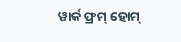ୱାର୍କ ଫ୍ରମ୍‌ ହୋମ୍‌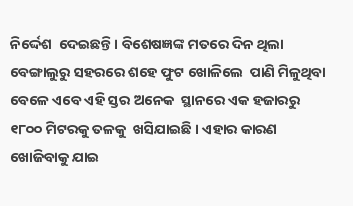ନିର୍ଦ୍ଦେଶ  ଦେଇଛନ୍ତି । ବିଶେଷଜ୍ଞଙ୍କ ମତରେ ଦିନ ଥିଲା  ବେଙ୍ଗାଲୁରୁ ସହରରେ ଶହେ ଫୁଟ ଖୋଳିଲେ  ପାଣି ମିଳୁଥିବା ବେଳେ ଏବେ ଏହି ସ୍ତର ଅନେକ  ସ୍ଥାନରେ ଏକ ହଜାରରୁ ୧୮୦୦ ମିଟରକୁ ତଳକୁ  ଖସିଯାଇଛି । ଏହାର କାରଣ ଖୋଜିବାକୁ ଯାଇ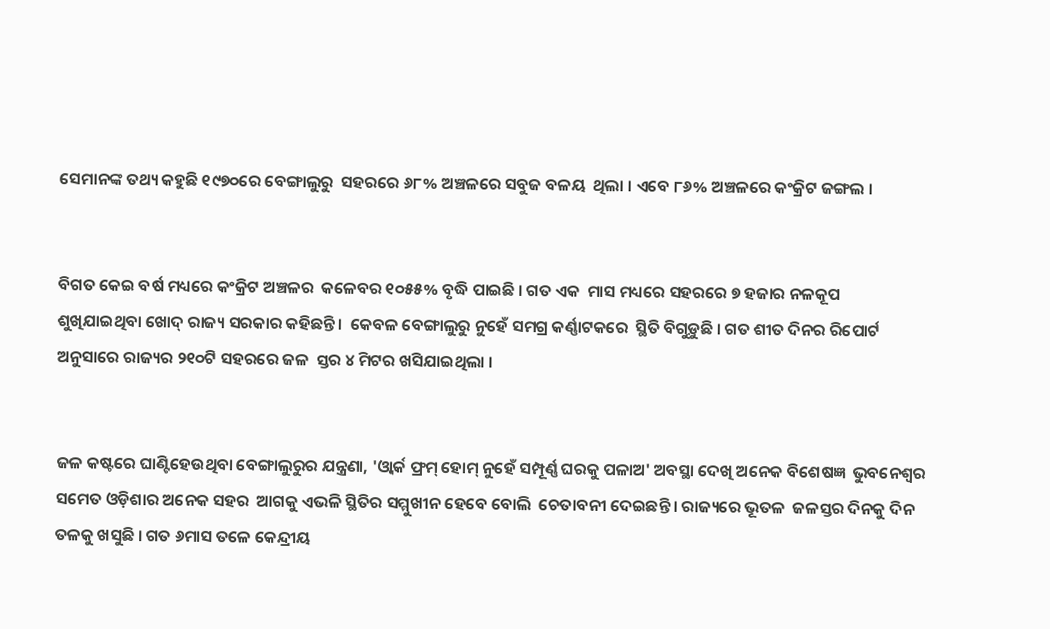ସେମାନଙ୍କ ତଥ୍ୟ କହୁଛି ୧୯୭୦ରେ ବେଙ୍ଗାଲୁରୁ  ସହରରେ ୬୮% ଅଞ୍ଚଳରେ ସବୁଜ ବଳୟ  ଥିଲା । ଏବେ ୮୬% ଅଞ୍ଚଳରେ କଂକ୍ରିଟ ଜଙ୍ଗଲ ।


ବିଗତ କେଇ ବର୍ଷ ମଧ୍ୟରେ କଂକ୍ରିଟ ଅଞ୍ଚଳର  କଳେବର ୧୦୫୫% ବୃଦ୍ଧି ପାଇଛି । ଗତ ଏକ  ମାସ ମଧ୍ୟରେ ସହରରେ ୭ ହଜାର ନଳକୂପ  ଶୁଖିଯାଇଥିବା ଖୋଦ୍‌ ରାଜ୍ୟ ସରକାର କହିଛନ୍ତି ।  କେବଳ ବେଙ୍ଗାଲୁରୁ ନୁହେଁ ସମଗ୍ର କର୍ଣ୍ଣାଟକରେ  ସ୍ଥିତି ବିଗୁଡ଼ୁଛି । ଗତ ଶୀତ ଦିନର ରିପୋର୍ଟ  ଅନୁସାରେ ରାଜ୍ୟର ୨୧୦ଟି ସହରରେ ଜଳ  ସ୍ତର ୪ ମିଟର ଖସିଯାଇଥିଲା ।


ଜଳ କଷ୍ଟରେ ଘାଣ୍ଟିହେଉଥିବା ବେଙ୍ଗାଲୁରୁର ଯନ୍ତ୍ରଣା, 'ଓ୍ୱାର୍କ ଫ୍ରମ୍‌ ହୋମ୍‌ ନୁହେଁ ସମ୍ପୂର୍ଣ୍ଣ ଘରକୁ ପଳାଅ' ଅବସ୍ଥା ଦେଖି ଅନେକ ବିଶେଷଜ୍ଞ  ଭୁବନେଶ୍ୱର ସମେତ ଓଡ଼ିଶାର ଅନେକ ସହର  ଆଗକୁ ଏଭଳି ସ୍ଥିତିର ସମ୍ମୁଖୀନ ହେବେ ବୋଲି  ଚେତାବନୀ ଦେଇଛନ୍ତି । ରାଜ୍ୟରେ ଭୂତଳ  ଜଳସ୍ତର ଦିନକୁ ଦିନ ତଳକୁ ଖସୁଛି । ଗତ ୬ମାସ ତଳେ କେନ୍ଦ୍ରୀୟ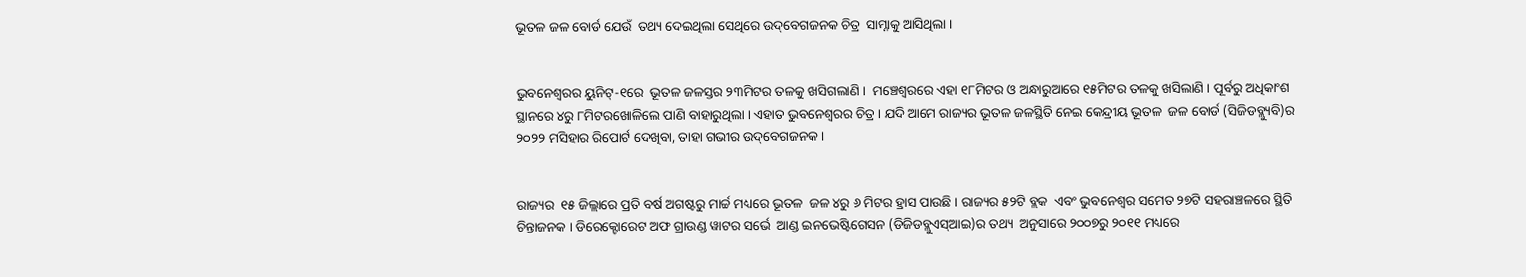ଭୂତଳ ଜଳ ବୋର୍ଡ ଯେଉଁ  ତଥ୍ୟ ଦେଇଥିଲା ସେଥିରେ ଉଦ୍‌ବେଗଜନକ ଚିତ୍ର  ସାମ୍ନାକୁ ଆସିଥିଲା ।


ଭୁବନେଶ୍ୱରର ୟୁନିଟ୍‌-୧ରେ  ଭୂତଳ ଜଳସ୍ତର ୨୩ମିଟର ତଳକୁ ଖସିଗଲାଣି ।  ମଞ୍ଚେଶ୍ୱରରେ ଏହା ୧୮ମିଟର ଓ ଅନ୍ଧାରୁଆରେ ୧୫ମିଟର ତଳକୁ ଖସିଲାଣି । ପୂର୍ବରୁ ଅଧିକାଂଶ  ସ୍ଥାନରେ ୪ରୁ ୮ମିଟରଖୋଳିଲେ ପାଣି ବାହାରୁଥିଲା । ଏହାତ ଭୁବନେଶ୍ୱରର ଚିତ୍ର । ଯଦି ଆମେ ରାଜ୍ୟର ଭୂତଳ ଜଳସ୍ଥିତି ନେଇ କେନ୍ଦ୍ରୀୟ ଭୂତଳ  ଜଳ ବୋର୍ଡ (ସିଜିଡବ୍ଲ୍ୟୁବି)ର ୨୦୨୨ ମସିହାର ରିପୋର୍ଟ ଦେଖିବା, ତାହା ଗଭୀର ଉଦ୍‌ବେଗଜନକ ।


ରାଜ୍ୟର  ୧୫ ଜିଲ୍ଲାରେ ପ୍ରତି ବର୍ଷ ଅଗଷ୍ଟରୁ ମାର୍ଚ୍ଚ ମଧ୍ୟରେ ଭୂତଳ  ଜଳ ୪ରୁ ୬ ମିଟର ହ୍ରାସ ପାଉଛି । ରାଜ୍ୟର ୫୨ଟି ବ୍ଲକ  ଏବଂ ଭୁବନେଶ୍ୱର ସମେତ ୨୭ଟି ସହରାଞ୍ଚଳରେ ସ୍ଥିତି  ଚିନ୍ତାଜନକ । ଡିରେକ୍ଟୋରେଟ ଅଫ ଗ୍ରାଉଣ୍ଡ ୱାଟର ସର୍ଭେ  ଆଣ୍ଡ ଇନଭେଷ୍ଟିଗେସନ (ଡିଜିଡବ୍ଲୁଏସ୍‌ଆଇ)ର ତଥ୍ୟ  ଅନୁସାରେ ୨୦୦୭ରୁ ୨୦୧୧ ମଧ୍ୟରେ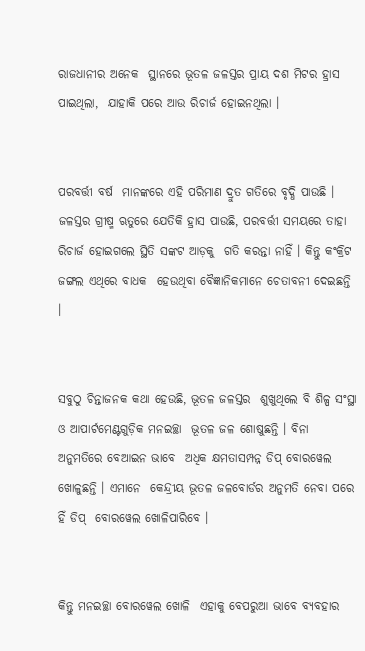ରାଜଧାନୀର ଅନେକ  ସ୍ଥାନରେ ଭୂତଳ ଜଳସ୍ତର ପ୍ରାୟ ଦଶ ମିଟର ହ୍ରାସ ପାଇଥିଲା,  ଯାହାକି ପରେ ଆଉ ରିଚାର୍ଜ ହୋଇନଥିଲା ।


ପରବର୍ତ୍ତୀ ବର୍ଷ  ମାନଙ୍କରେ ଏହି ପରିମାଣ ଦ୍ରୁତ ଗତିରେ ବୃଦ୍ଧି ପାଉଛି ।  ଜଳସ୍ତର ଗ୍ରୀଷ୍ମ ଋତୁରେ ଯେତିକି ହ୍ରାସ ପାଉଛି, ପରବର୍ତ୍ତୀ ସମୟରେ ତାହା ରିଚାର୍ଜ ହୋଇଗଲେ ସ୍ଥିତି ସଙ୍କଟ ଆଡ଼କୁ  ଗତି କରନ୍ତା ନାହିଁ । କିନ୍ତୁ କଂକ୍ରିଟ ଜଙ୍ଗଲ ଏଥିରେ ବାଧକ  ହେଉଥିବା ବୈଜ୍ଞାନିକମାନେ ଚେତାବନୀ ଦେଇଛନ୍ତି ।


ସବୁଠୁ ଚିନ୍ତାଜନକ କଥା ହେଉଛି, ଭୂତଳ ଜଳସ୍ତର  ଶୁଖୁଥିଲେ ବି ଶିଳ୍ପ ସଂସ୍ଥା ଓ ଆପାର୍ଟମେଣ୍ଟଗୁଡ଼ିକ ମନଇଚ୍ଛା  ଭୂତଳ ଜଳ ଶୋଷୁଛନ୍ତି । ବିନା ଅନୁମତିରେ ବେଆଇନ ଭାବେ  ଅଧିକ କ୍ଷମତାସମ୍ପନ୍ନ ଡିପ୍‌ ବୋରୱେଲ ଖୋଳୁଛନ୍ତି । ଏମାନେ  କେନ୍ଦ୍ରୀୟ ଭୂତଳ ଜଳବୋର୍ଡର ଅନୁମତି ନେବା ପରେ ହିଁ ଡିପ୍‌  ବୋରୱେଲ ଖୋଳିପାରିବେ ।


କିନ୍ତୁ ମନଇଚ୍ଛା ବୋରୱେଲ ଖୋଳି  ଏହାକୁ ବେପରୁଆ ଭାବେ ବ୍ୟବହାର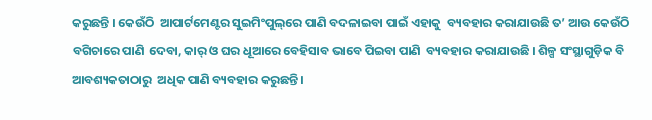କରୁଛନ୍ତି । କେଉଁଠି  ଆପାର୍ଟମେଣ୍ଟର ସୁଇମିଂପୁଲ୍‌ରେ ପାଣି ବଦଳାଇବା ପାଇଁ ଏହାକୁ  ବ୍ୟବହାର କରାଯାଉଛି ତ’ ଆଉ କେଉଁଠି ବଗିଚାରେ ପାଣି  ଦେବା, କାର୍‌ ଓ ଘର ଧୂଆରେ ବେହିସାବ ଭାବେ ପିଇବା ପାଣି  ବ୍ୟବହାର କରାଯାଉଛି । ଶିଳ୍ପ ସଂସ୍ଥାଗୁଡ଼ିକ ବି ଆବଶ୍ୟକତାଠାରୁ  ଅଧିକ ପାଣି ବ୍ୟବହାର କରୁଛନ୍ତି ।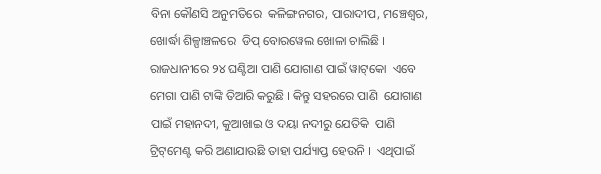ବିନା କୌଣସି ଅନୁମତିରେ  କଳିଙ୍ଗନଗର, ପାରାଦୀପ, ମଞ୍ଚେଶ୍ୱର, ଖୋର୍ଦ୍ଧା ଶିଳ୍ପାଞ୍ଚଳରେ  ଡିପ୍‌ ବୋରୱେଲ ଖୋଳା ଚାଲିଛି ।  ରାଜଧାନୀରେ ୨୪ ଘଣ୍ଟିଆ ପାଣି ଯୋଗାଣ ପାଇଁ ୱାଟ୍‌କୋ  ଏବେ ମେଗା ପାଣି ଟାଙ୍କି ତିଆରି କରୁଛି । କିନ୍ତୁ ସହରରେ ପାଣି  ଯୋଗାଣ ପାଇଁ ମହାନଦୀ, କୁଆଖାଇ ଓ ଦୟା ନଦୀରୁ ଯେତିକି  ପାଣି ଟ୍ରିଟ୍‌ମେଣ୍ଟ କରି ଅଣାଯାଉଛି ତାହା ପର୍ଯ୍ୟାପ୍ତ ହେଉନି ।  ଏଥିପାଇଁ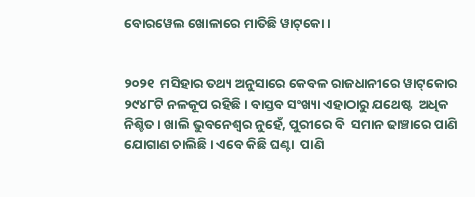ବୋରୱେଲ ଖୋଳାରେ ମାତିଛି ୱାଟ୍‌କୋ ।


୨୦୨୧  ମସିହାର ତଥ୍ୟ ଅନୁସାରେ କେବଳ ରାଜଧାନୀରେ ୱାଟ୍‌କୋର  ୨୯୪୮ଟି ନଳକୂପ ରହିଛି । ବାସ୍ତବ ସଂଖ୍ୟା ଏହାଠାରୁ ଯଥେଷ୍ଟ  ଅଧିକ ନିଶ୍ଚିତ । ଖାଲି ଭୁବନେଶ୍ୱର ନୁହେଁ, ପୁରୀରେ ବି  ସମାନ ଢାଞ୍ଚାରେ ପାଣି ଯୋଗାଣ ଚାଲିଛି । ଏବେ କିଛି ଘଣ୍ଟା  ପାଣି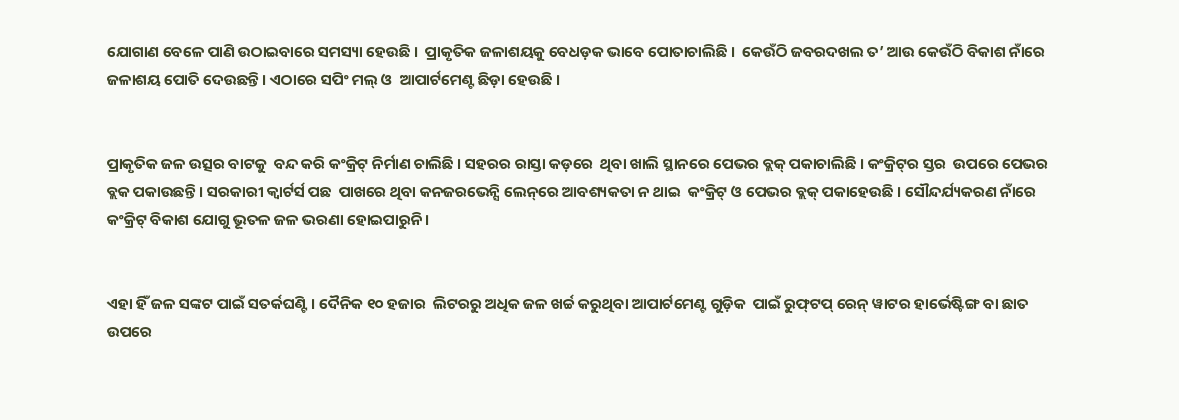ଯୋଗାଣ ବେଳେ ପାଣି ଉଠାଇବାରେ ସମସ୍ୟା ହେଉଛି ।  ପ୍ରାକୃତିକ ଜଳାଶୟକୁ ବେଧଡ଼କ ଭାବେ ପୋତାଚାଲିଛି ।  କେଉଁଠି ଜବରଦଖଲ ତ’ ଆଉ କେଉଁଠି ବିକାଶ ନାଁରେ  ଜଳାଶୟ ପୋତି ଦେଉଛନ୍ତି । ଏଠାରେ ସପିଂ ମଲ୍‌ ଓ  ଆପାର୍ଟମେଣ୍ଟ ଛିଡ଼ା ହେଉଛି ।


ପ୍ରାକୃତିକ ଜଳ ଉତ୍ସର ବାଟକୁ  ବନ୍ଦ କରି କଂକ୍ରିଟ୍‌ ନିର୍ମାଣ ଚାଲିଛି । ସହରର ରାସ୍ତା କଡ଼ରେ  ଥିବା ଖାଲି ସ୍ଥାନରେ ପେଭର ବ୍ଲକ୍‌ ପକାଚାଲିଛି । କଂକ୍ରିଟ୍‌ର ସ୍ତର  ଉପରେ ପେଭର ବ୍ଲକ ପକାଉଛନ୍ତି । ସରକାରୀ କ୍ୱାର୍ଟର୍ସ ପଛ  ପାଖରେ ଥିବା କନଜରଭେନ୍ସି ଲେନ୍‌ରେ ଆବଶ୍ୟକତା ନ ଥାଇ  କଂକ୍ରିଟ୍‌ ଓ ପେଭର ବ୍ଲକ୍‌ ପକାହେଉଛି । ସୌନ୍ଦର୍ଯ୍ୟକରଣ ନାଁରେ  କଂକ୍ରିଟ୍‌ ବିକାଶ ଯୋଗୁ ଭୂତଳ ଜଳ ଭରଣା ହୋଇପାରୁନି ।


ଏହା ହିଁ ଜଳ ସଙ୍କଟ ପାଇଁ ସତର୍କଘଣ୍ଟି । ଦୈନିକ ୧୦ ହଜାର  ଲିଟରରୁ ଅଧିକ ଜଳ ଖର୍ଚ୍ଚ କରୁଥିବା ଆପାର୍ଟମେଣ୍ଟ ଗୁଡ଼ିକ  ପାଇଁ ରୁଫ୍‌ଟପ୍‌ ରେନ୍‌ ୱାଟର ହାର୍ଭେଷ୍ଟିଙ୍ଗ ବା ଛାତ ଉପରେ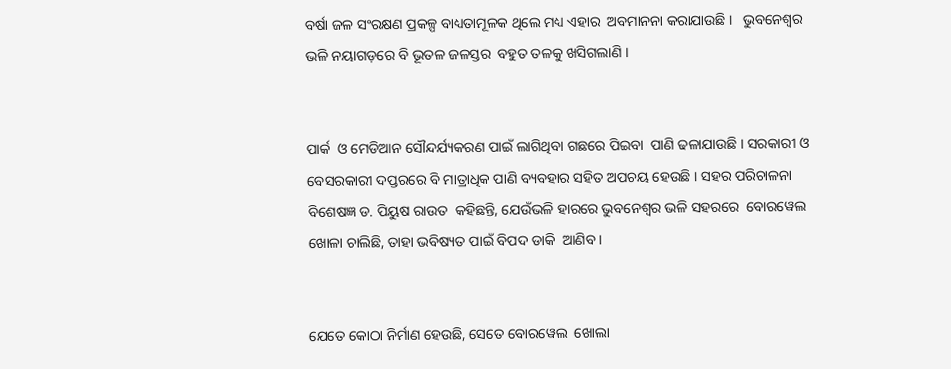ବର୍ଷା ଜଳ ସଂରକ୍ଷଣ ପ୍ରକଳ୍ପ ବାଧ୍ୟତାମୂଳକ ଥିଲେ ମଧ୍ୟ ଏହାର  ଅବମାନନା କରାଯାଉଛି ।   ଭୁବନେଶ୍ୱର ଭଳି ନୟାଗଡ଼ରେ ବି ଭୂତଳ ଜଳସ୍ତର  ବହୁତ ତଳକୁ ଖସିଗଲାଣି ।


ପାର୍କ  ଓ ମେଡିଆନ ସୌନ୍ଦର୍ଯ୍ୟକରଣ ପାଇଁ ଲାଗିଥିବା ଗଛରେ ପିଇବା  ପାଣି ଢଳାଯାଉଛି । ସରକାରୀ ଓ ବେସରକାରୀ ଦପ୍ତରରେ ବି ମାତ୍ରାଧିକ ପାଣି ବ୍ୟବହାର ସହିତ ଅପଚୟ ହେଉଛି । ସହର ପରିଚାଳନା ବିଶେଷଜ୍ଞ ଡ. ପିୟୁଷ ରାଉତ  କହିଛନ୍ତି, ଯେଉଁଭଳି ହାରରେ ଭୁବନେଶ୍ୱର ଭଳି ସହରରେ  ବୋରୱେଲ ଖୋଳା ଚାଲିଛି, ତାହା ଭବିଷ୍ୟତ ପାଇଁ ବିପଦ ଡାକି  ଆଣିବ ।


ଯେତେ କୋଠା ନିର୍ମାଣ ହେଉଛି, ସେତେ ବୋରୱେଲ  ଖୋଲା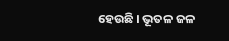ହେଉଛି । ଭୂତଳ ଜଳ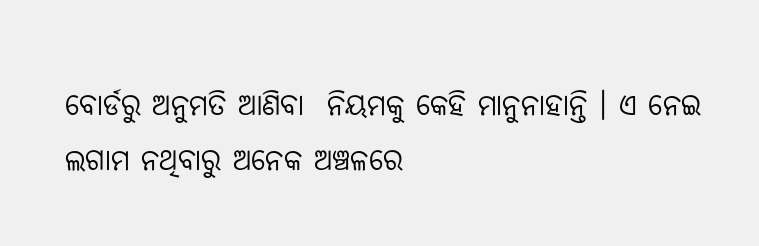ବୋର୍ଡରୁ ଅନୁମତି ଆଣିବା  ନିୟମକୁ କେହି ମାନୁନାହାନ୍ତି । ଏ ନେଇ ଲଗାମ ନଥିବାରୁ ଅନେକ ଅଞ୍ଚଳରେ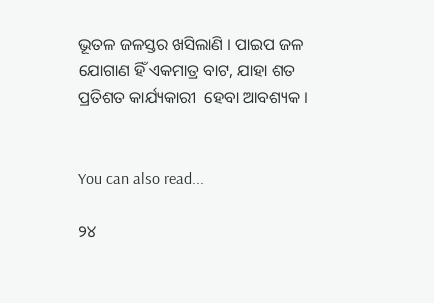ଭୂତଳ ଜଳସ୍ତର ଖସିଲାଣି । ପାଇପ ଜଳ  ଯୋଗାଣ ହିଁ ଏକମାତ୍ର ବାଟ, ଯାହା ଶତ ପ୍ରତିଶତ କାର୍ଯ୍ୟକାରୀ  ହେବା ଆବଶ୍ୟକ ।


You can also read...

୨୪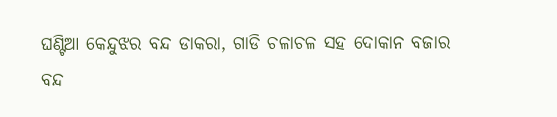ଘଣ୍ଟିଆ କେନ୍ଦୁଝର ବନ୍ଦ ଡାକରା, ଗାଡି ଚଳାଚଳ ସହ ଦୋକାନ ବଜାର ବନ୍ଦ